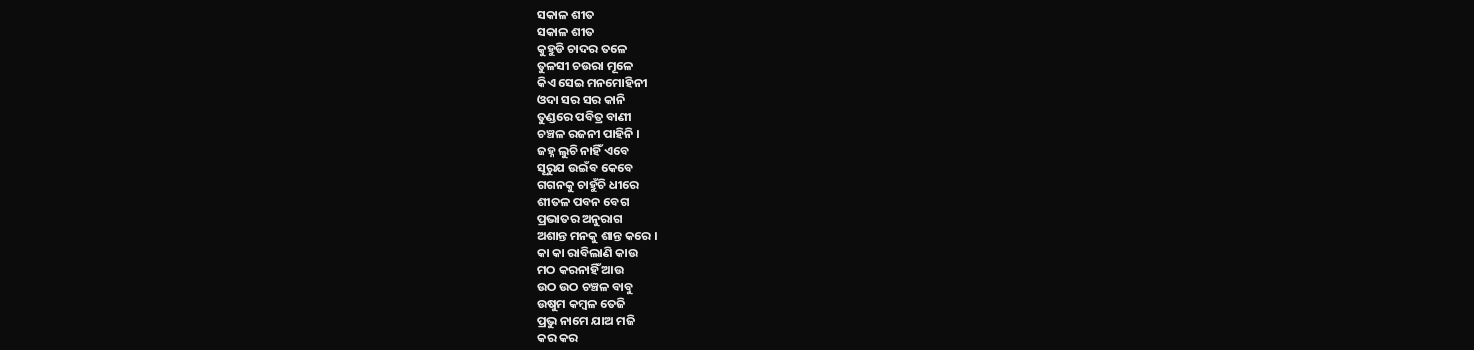ସକାଳ ଶୀତ
ସକାଳ ଶୀତ
କୁହୁଡି ଚାଦର ତଳେ
ତୁଳସୀ ଚଉରା ମୂଳେ
କିଏ ସେଇ ମନମୋହିନୀ
ଓଦା ସର ସର କାନି
ତୁଣ୍ଡରେ ପବିତ୍ର ବାଣୀ
ଚଞ୍ଚଳ ରଜନୀ ପାହିନି ।
ଜହ୍ନ ଲୁଚି ନାହିଁ ଏବେ
ସୂରୁଯ ଉଇଁବ କେବେ
ଗଗନକୁ ଚାହୁଁଚି ଧୀରେ
ଶୀତଳ ପବନ ବେଗ
ପ୍ରଭାତର ଅନୁରାଗ
ଅଶାନ୍ତ ମନକୁ ଶାନ୍ତ କରେ ।
କା କା ରାବିଲାଣି କାଉ
ମଠ କରନାହିଁ ଆଉ
ଉଠ ଉଠ ଚଞ୍ଚଳ ବାବୁ
ଉଷୁମ କମ୍ବଳ ତେଜି
ପ୍ରଭୁ ନାମେ ଯାଅ ମଜି
କର କର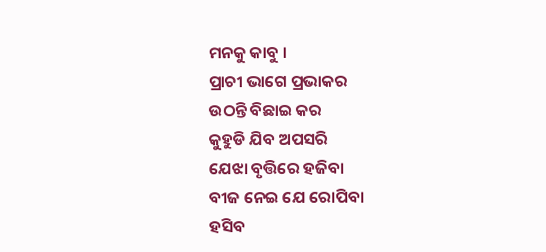ମନକୁ କାବୁ ।
ପ୍ରାଚୀ ଭାଗେ ପ୍ରଭାକର
ଉଠନ୍ତି ବିଛାଇ କର
କୁହୁଡି ଯିବ ଅପସରି
ଯେଝା ବୃତ୍ତିରେ ହଜିବା
ବୀଜ ନେଇ ଯେ ରୋପିବା
ହସିବ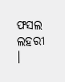ଫସଲ ଲହରୀ ।